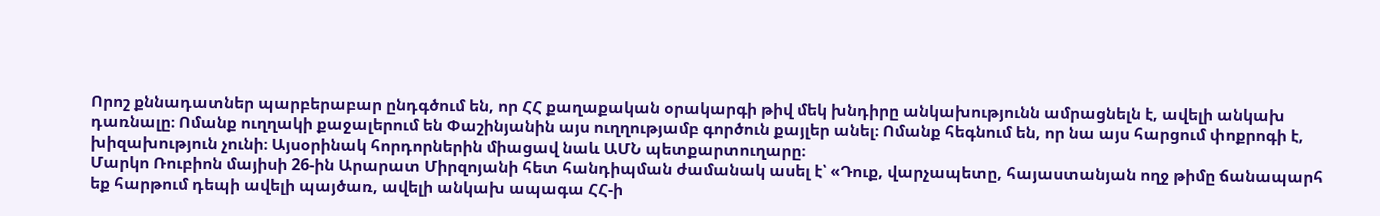Որոշ քննադատներ պարբերաբար ընդգծում են, որ ՀՀ քաղաքական օրակարգի թիվ մեկ խնդիրը անկախությունն ամրացնելն է, ավելի անկախ դառնալը։ Ոմանք ուղղակի քաջալերում են Փաշինյանին այս ուղղությամբ գործուն քայլեր անել։ Ոմանք հեգնում են, որ նա այս հարցում փոքրոգի է, խիզախություն չունի։ Այսօրինակ հորդորներին միացավ նաև ԱՄՆ պետքարտուղարը։
Մարկո Ռուբիոն մայիսի 26-ին Արարատ Միրզոյանի հետ հանդիպման ժամանակ ասել է՝ «Դուք, վարչապետը, հայաստանյան ողջ թիմը ճանապարհ եք հարթում դեպի ավելի պայծառ, ավելի անկախ ապագա ՀՀ-ի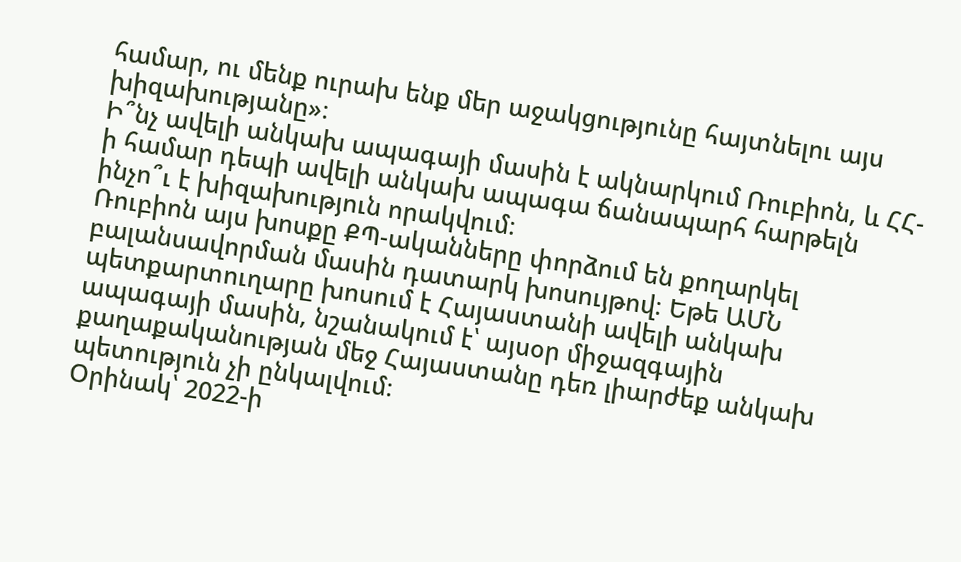համար, ու մենք ուրախ ենք մեր աջակցությունը հայտնելու այս խիզախությանը»։
Ի՞նչ ավելի անկախ ապագայի մասին է ակնարկում Ռուբիոն, և ՀՀ-ի համար դեպի ավելի անկախ ապագա ճանապարհ հարթելն ինչո՞ւ է խիզախություն որակվում։
Ռուբիոն այս խոսքը ՔՊ-ականները փորձում են քողարկել բալանսավորման մասին դատարկ խոսույթով։ Եթե ԱՄՆ պետքարտուղարը խոսում է Հայաստանի ավելի անկախ ապագայի մասին, նշանակում է՝ այսօր միջազգային քաղաքականության մեջ Հայաստանը դեռ լիարժեք անկախ պետություն չի ընկալվում։
Օրինակ՝ 2022-ի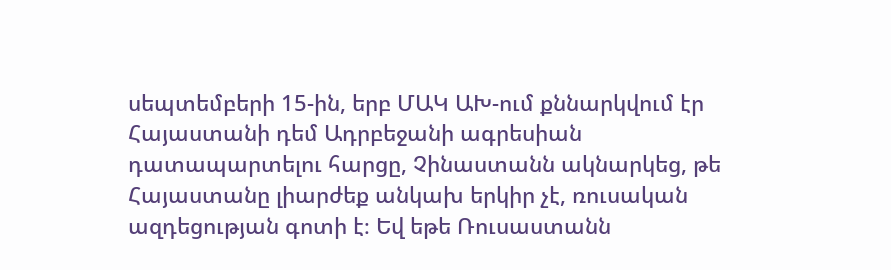սեպտեմբերի 15-ին, երբ ՄԱԿ ԱԽ-ում քննարկվում էր Հայաստանի դեմ Ադրբեջանի ագրեսիան դատապարտելու հարցը, Չինաստանն ակնարկեց, թե Հայաստանը լիարժեք անկախ երկիր չէ, ռուսական ազդեցության գոտի է։ Եվ եթե Ռուսաստանն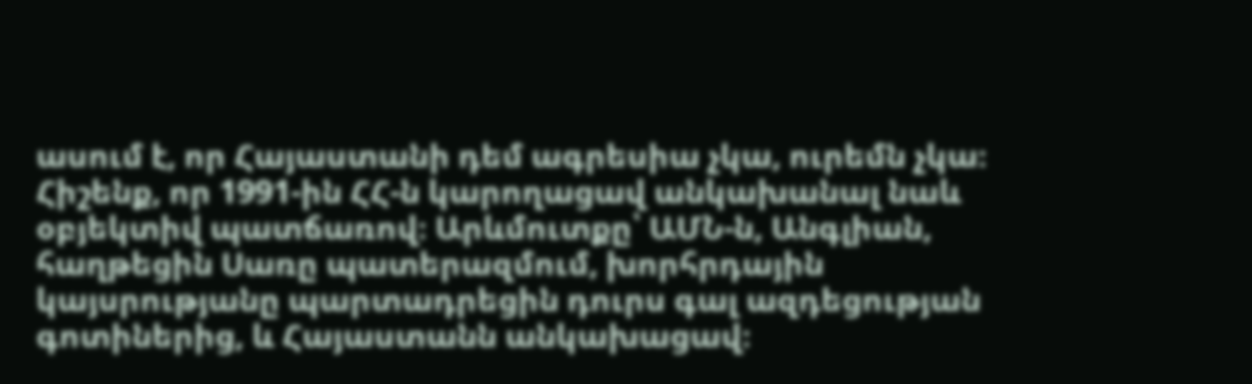ասում է, որ Հայաստանի դեմ ագրեսիա չկա, ուրեմն չկա։
Հիշենք, որ 1991-ին ՀՀ-ն կարողացավ անկախանալ նաև օբյեկտիվ պատճառով։ Արևմուտքը՝ ԱՄՆ-ն, Անգլիան, հաղթեցին Սառը պատերազմում, խորհրդային կայսրությանը պարտադրեցին դուրս գալ ազդեցության գոտիներից, և Հայաստանն անկախացավ։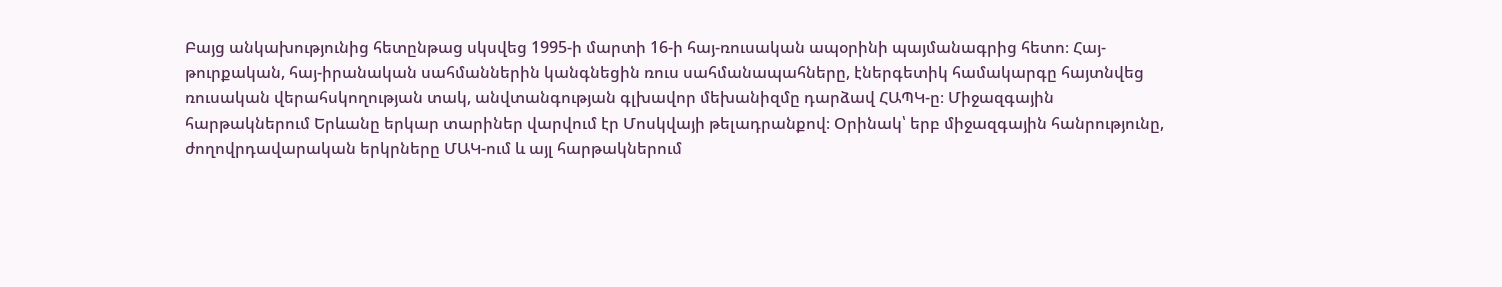Բայց անկախությունից հետընթաց սկսվեց 1995-ի մարտի 16-ի հայ-ռուսական ապօրինի պայմանագրից հետո։ Հայ-թուրքական, հայ-իրանական սահմաններին կանգնեցին ռուս սահմանապահները, էներգետիկ համակարգը հայտնվեց ռուսական վերահսկողության տակ, անվտանգության գլխավոր մեխանիզմը դարձավ ՀԱՊԿ-ը։ Միջազգային հարթակներում Երևանը երկար տարիներ վարվում էր Մոսկվայի թելադրանքով։ Օրինակ՝ երբ միջազգային հանրությունը, ժողովրդավարական երկրները ՄԱԿ-ում և այլ հարթակներում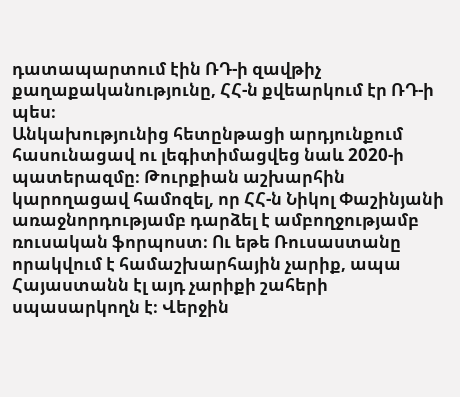դատապարտում էին ՌԴ-ի զավթիչ քաղաքականությունը, ՀՀ-ն քվեարկում էր ՌԴ-ի պես։
Անկախությունից հետընթացի արդյունքում հասունացավ ու լեգիտիմացվեց նաև 2020-ի պատերազմը։ Թուրքիան աշխարհին կարողացավ համոզել, որ ՀՀ-ն Նիկոլ Փաշինյանի առաջնորդությամբ դարձել է ամբողջությամբ ռուսական ֆորպոստ։ Ու եթե Ռուսաստանը որակվում է համաշխարհային չարիք, ապա Հայաստանն էլ այդ չարիքի շահերի սպասարկողն է։ Վերջին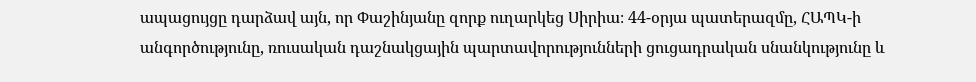ապացույցը դարձավ այն, որ Փաշինյանը զորք ուղարկեց Սիրիա։ 44-օրյա պատերազմը, ՀԱՊԿ-ի անգործությունը, ռուսական դաշնակցային պարտավորությունների ցուցադրական սնանկությունը և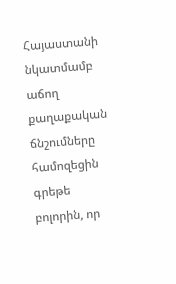Հայաստանի նկատմամբ աճող քաղաքական ճնշումները համոզեցին գրեթե բոլորին, որ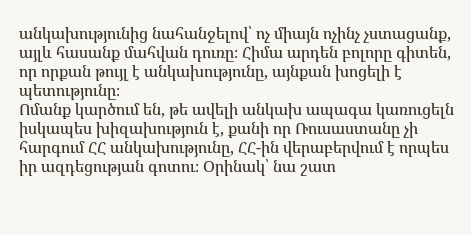անկախությունից նահանջելով՝ ոչ միայն ոչինչ չստացանք, այլև հասանք մահվան դուռը։ Հիմա արդեն բոլորը գիտեն, որ որքան թույլ է անկախությունը, այնքան խոցելի է պետությունը։
Ոմանք կարծում են, թե ավելի անկախ ապագա կառուցելն իսկապես խիզախություն է, քանի որ Ռուսաստանը չի հարգում ՀՀ անկախությունը, ՀՀ-ին վերաբերվում է որպես իր ազդեցության գոտու։ Օրինակ՝ նա շատ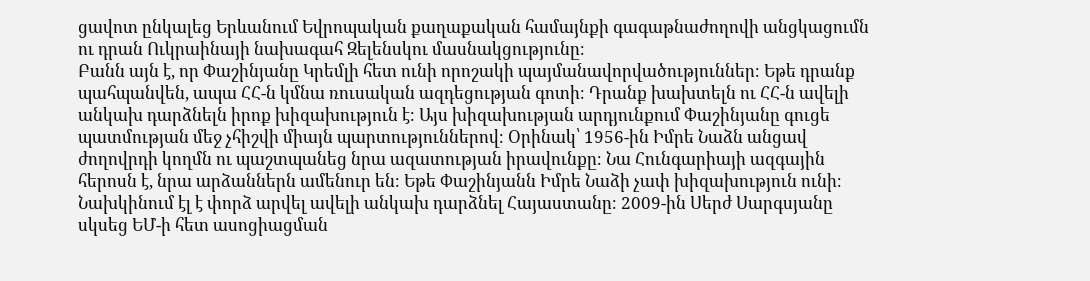ցավոտ ընկալեց Երևանում Եվրոպական քաղաքական համայնքի գագաթնաժողովի անցկացումն ու դրան Ուկրաինայի նախագահ Զելենսկու մասնակցությունը։
Բանն այն է, որ Փաշինյանը Կրեմլի հետ ունի որոշակի պայմանավորվածություններ։ Եթե դրանք պահպանվեն, ապա ՀՀ-ն կմնա ռուսական ազդեցության գոտի։ Դրանք խախտելն ու ՀՀ-ն ավելի անկախ դարձնելն իրոք խիզախություն է։ Այս խիզախության արդյունքում Փաշինյանը գուցե պատմության մեջ չհիշվի միայն պարտություններով։ Օրինակ՝ 1956-ին Իմրե Նաձն անցավ ժողովրդի կողմն ու պաշտպանեց նրա ազատության իրավունքը։ Նա Հունգարիայի ազգային հերոսն է, նրա արձաններն ամենուր են։ Եթե Փաշինյանն Իմրե Նաձի չափ խիզախություն ունի։
Նախկինում էլ է փորձ արվել ավելի անկախ դարձնել Հայաստանը։ 2009-ին Սերժ Սարգսյանը սկսեց ԵՄ-ի հետ ասոցիացման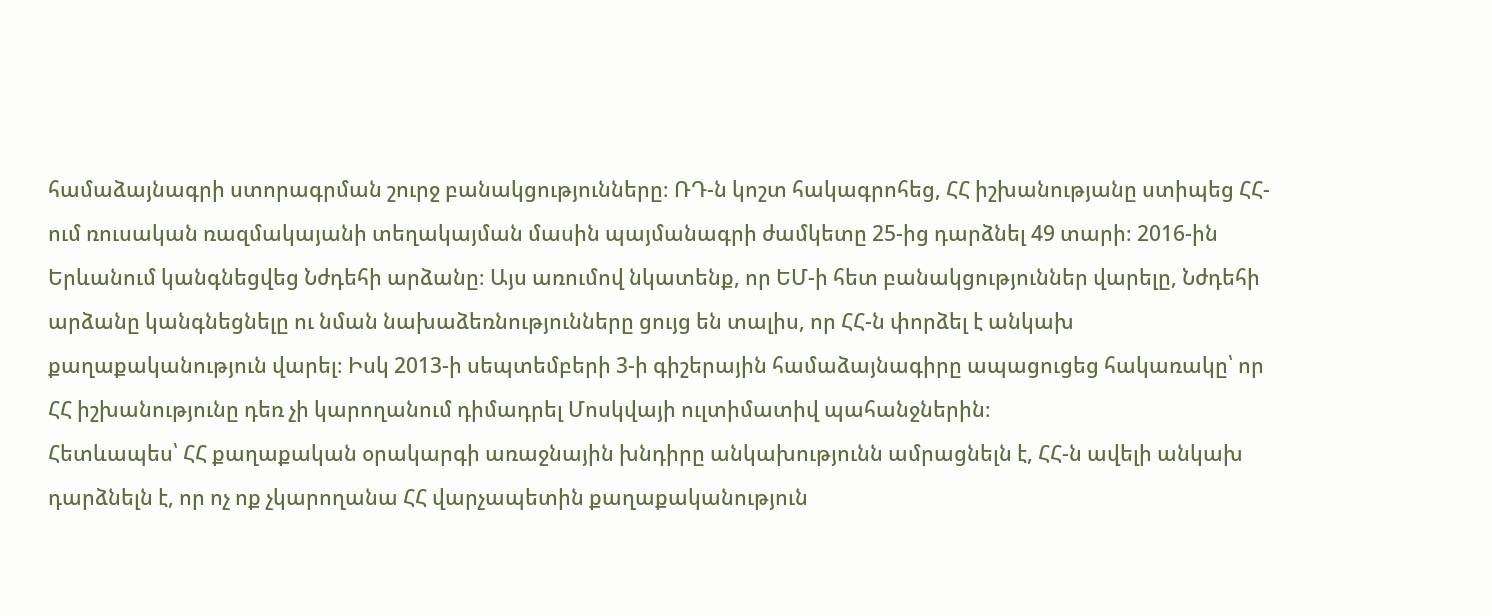համաձայնագրի ստորագրման շուրջ բանակցությունները։ ՌԴ-ն կոշտ հակագրոհեց, ՀՀ իշխանությանը ստիպեց ՀՀ-ում ռուսական ռազմակայանի տեղակայման մասին պայմանագրի ժամկետը 25-ից դարձնել 49 տարի։ 2016-ին Երևանում կանգնեցվեց Նժդեհի արձանը։ Այս առումով նկատենք, որ ԵՄ-ի հետ բանակցություններ վարելը, Նժդեհի արձանը կանգնեցնելը ու նման նախաձեռնությունները ցույց են տալիս, որ ՀՀ-ն փորձել է անկախ քաղաքականություն վարել։ Իսկ 2013-ի սեպտեմբերի 3-ի գիշերային համաձայնագիրը ապացուցեց հակառակը՝ որ ՀՀ իշխանությունը դեռ չի կարողանում դիմադրել Մոսկվայի ուլտիմատիվ պահանջներին։
Հետևապես՝ ՀՀ քաղաքական օրակարգի առաջնային խնդիրը անկախությունն ամրացնելն է, ՀՀ-ն ավելի անկախ դարձնելն է, որ ոչ ոք չկարողանա ՀՀ վարչապետին քաղաքականություն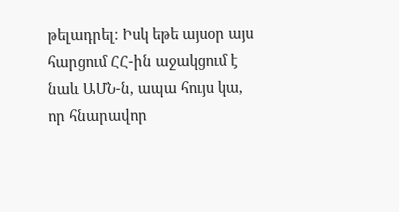թելադրել։ Իսկ եթե այսօր այս հարցում ՀՀ-ին աջակցում է նաև ԱՄՆ-ն, ապա հույս կա, որ հնարավոր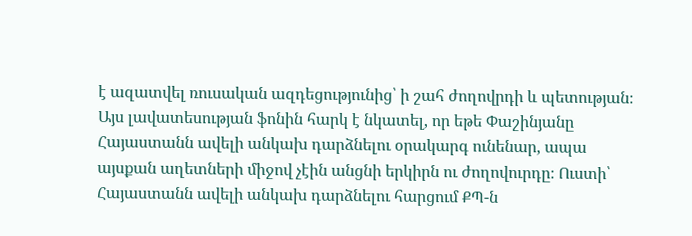է ազատվել ռուսական ազդեցությունից՝ ի շահ ժողովրդի և պետության։
Այս լավատեսության ֆոնին հարկ է նկատել, որ եթե Փաշինյանը Հայաստանն ավելի անկախ դարձնելու օրակարգ ունենար, ապա այսքան աղետների միջով չէին անցնի երկիրն ու ժողովուրդը։ Ուստի՝ Հայաստանն ավելի անկախ դարձնելու հարցում ՔՊ-ն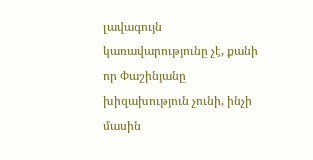լավագույն կառավարությունը չէ, քանի որ Փաշինյանը խիզախություն չունի, ինչի մասին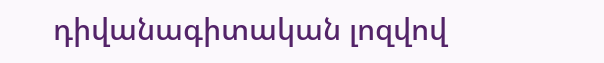դիվանագիտական լոզվով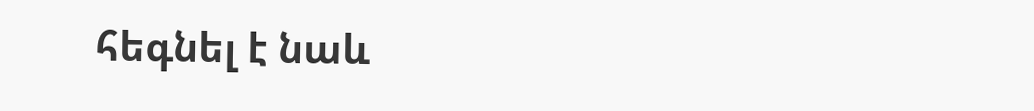հեգնել է նաև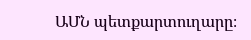ԱՄՆ պետքարտուղարը։